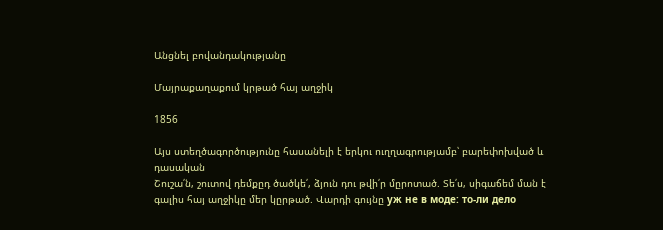Անցնել բովանդակությանը

Մայրաքաղաքում կրթած հայ աղջիկ

1856

Այս ստեղծագործությունը հասանելի է երկու ուղղագրությամբ՝ բարեփոխված և դասական
Շուշա՛ն, շուտով դեմքըդ ծածկե՛, ձյուն դու թվի՛ր մըրոտած. Տե՛ս, սիգաճեմ ման է գալիս հայ աղջիկը մեր կըրթած. Վարդի գույնը уж не в моде: то-ли дело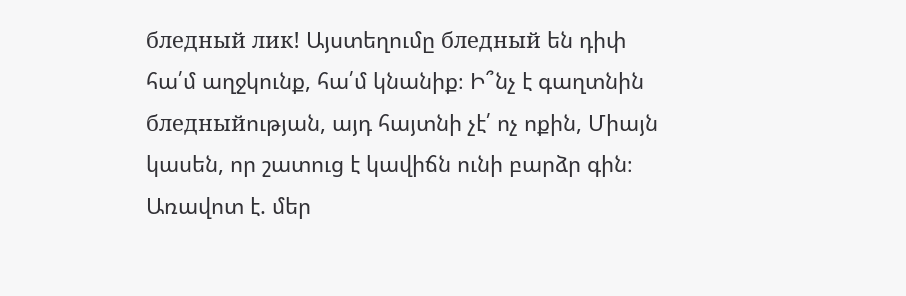бледный лик! Այստեղումը бледный են դիփ հա՛մ աղջկունք, հա՛մ կնանիք։ Ի՞նչ է գաղտնին бледныйության, այդ հայտնի չէ՛ ոչ ոքին, Միայն կասեն, որ շատուց է կավիճն ունի բարձր գին։ Առավոտ է. մեր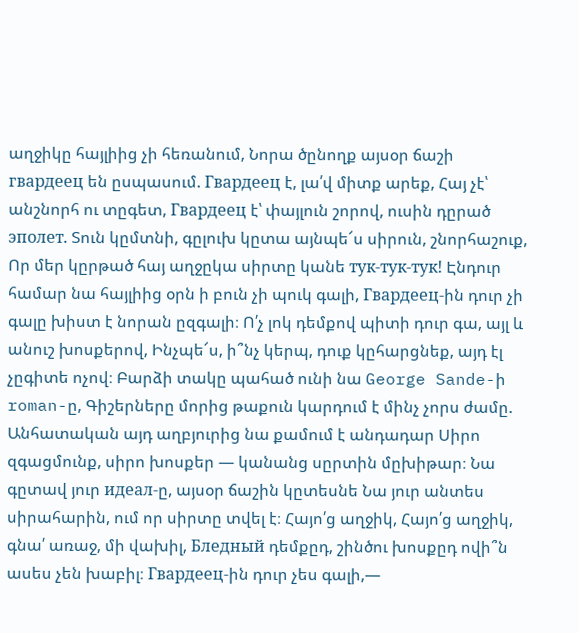աղջիկը հայլիից չի հեռանում, Նորա ծընողք այսօր ճաշի гвардеец են ըսպասում. Гвардеец է, լա՛վ միտք արեք, Հայ չէ՝ անշնորհ ու տըգետ, Гвардеец է՝ փայլուն շորով, ուսին դըրած эполет. Տուն կըմտնի, գըլուխ կըտա այնպե՜ս սիրուն, շնորհաշուք, Որ մեր կըրթած հայ աղջըկա սիրտը կանե тук-тук-тук! Էնդուր համար նա հայլիից օրն ի բուն չի պուկ գալի, Гвардеец-ին դուր չի գալը խիստ է նորան ըզգալի։ Ո՛չ լոկ դեմքով պիտի դուր գա, այլ և անուշ խոսքերով, Ինչպե՜ս, ի՞նչ կերպ, դուք կըհարցնեք, այդ էլ չըգիտե ոչով։ Բարձի տակը պահած ունի նա George Sande-ի roman-ը, Գիշերները մորից թաքուն կարդում է մինչ չորս ժամը. Անհատական այդ աղբյուրից նա քամում է անդադար Սիրո զգացմունք, սիրո խոսքեր — կանանց սըրտին մըխիթար։ Նա գըտավ յուր идеал-ը, այսօր ճաշին կըտեսնե Նա յուր անտես սիրահարին, ում որ սիրտը տվել է։ Հայո՛ց աղջիկ, Հայո՛ց աղջիկ, գնա՛ առաջ, մի վախիլ, Бледный դեմքըդ, շինծու խոսքըդ ովի՞ն ասես չեն խաբիլ։ Гвардеец-ին դուր չես գալի,—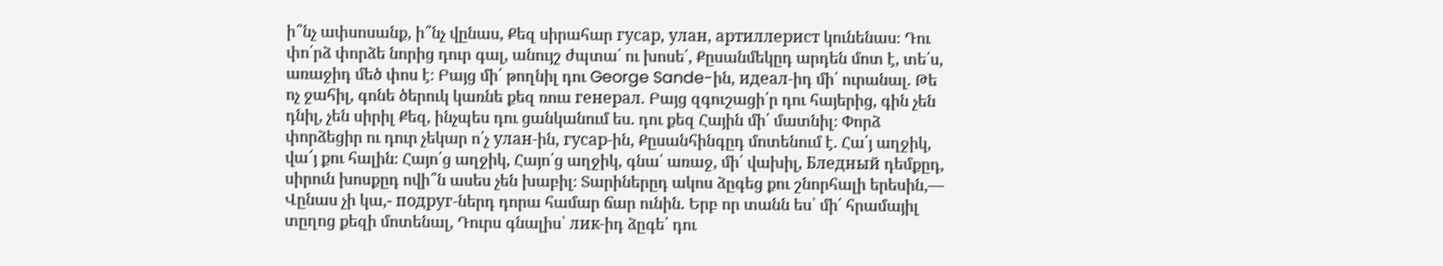ի՞նչ ափսոսանք, ի՞նչ վընաս, Քեզ սիրահար гусар, улан, артиллерист կունենաս։ Դու փո՛րձ փորձե նորից դուր գալ, անույշ ժպտա՛ ու խոսե՛, Քըսանմեկըդ արդեն մոտ է, տե՛ս, առաջիդ մեծ փոս է։ Բայց մի՛ թողնիլ դու George Sande-ին, идеал-իդ մի՛ ուրանալ. Թե ոչ ջահիլ, գոնե ծերուկ կառնե քեզ ռուս генерал. Բայց զգուշացի՛ր դու հայերից, գին չեն դնիլ, չեն սիրիլ Քեզ, ինչպես դու ցանկանում ես. դու քեզ Հային մի՛ մատնիլ։ Փորձ փորձեցիր ու դուր չեկար ո՛չ улан-ին, гусар-ին, Քըսանհինգըդ մոտենում է. Հա՛յ աղջիկ, վա՜յ քու հալին։ Հայո՛ց աղջիկ, Հայո՛ց աղջիկ, գնա՛ առաջ, մի՛ վախիլ, Бледный դեմքըդ, սիրուն խոսքըդ ովի՞ն ասես չեն խաբիլ։ Տարիներըդ ակոս ձըգեց քու շնորհալի երեսին,— Վընաս չի կա,- подруг-ներդ դորա համար ճար ունին. Երբ որ տանն ես՝ մի՛ հրամայիլ տըղոց քեզի մոտենալ, Դուրս գնալիս՝ лик-իդ ձըգե՛ դու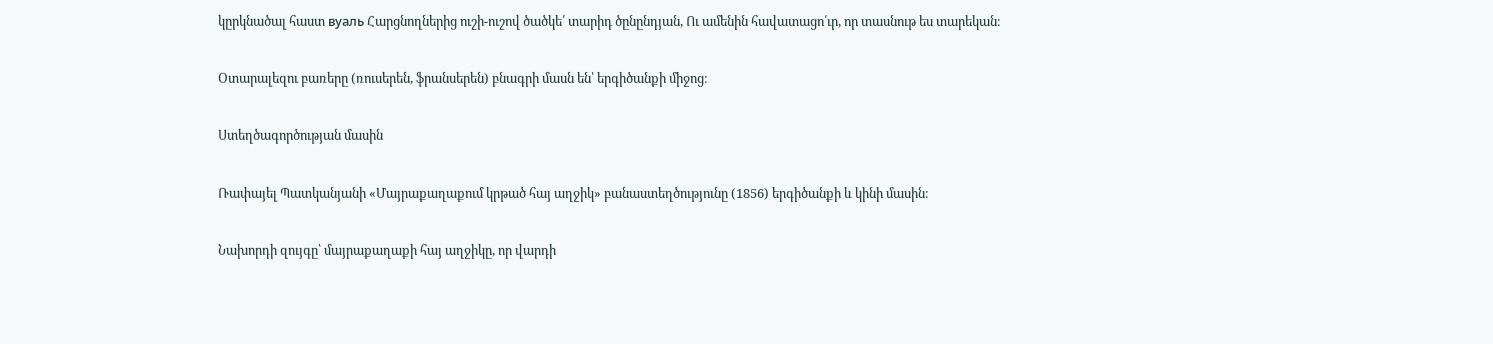կըրկնածալ հաստ вуаль Հարցնողներից ուշի-ուշով ծածկե՛ տարիդ ծընընդյան, Ու ամենին հավատացո՛ւր, որ տասնութ ես տարեկան։

Օտարալեզու բառերը (ռուսերեն, ֆրանսերեն) բնագրի մասն են՝ երգիծանքի միջոց։

Ստեղծագործության մասին

Ռափայել Պատկանյանի «Մայրաքաղաքում կրթած հայ աղջիկ» բանաստեղծությունը (1856) երգիծանքի և կինի մասին։

Նախորդի զույգը՝ մայրաքաղաքի հայ աղջիկը, որ վարդի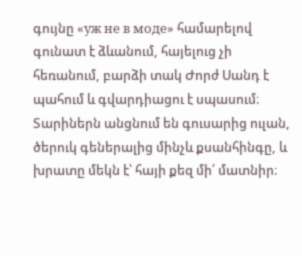գույնը «уж не в моде» համարելով գունատ է ձևանում, հայելուց չի հեռանում, բարձի տակ Ժորժ Սանդ է պահում և գվարդիացու է սպասում։ Տարիներն անցնում են գուսարից ուլան, ծերուկ գեներալից մինչև քսանհինգը, և խրատը մեկն է՝ հայի քեզ մի՛ մատնիր։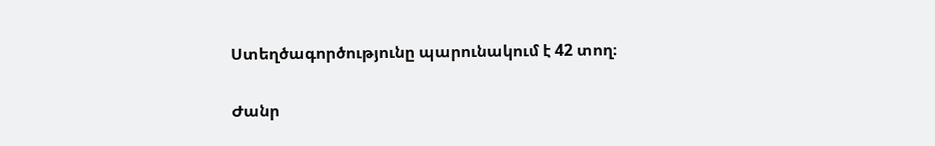Ստեղծագործությունը պարունակում է 42 տող։

Ժանր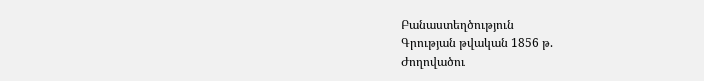Բանաստեղծություն
Գրության թվական 1856 թ.
Ժողովածու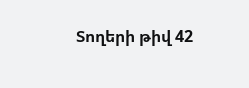Տողերի թիվ 42